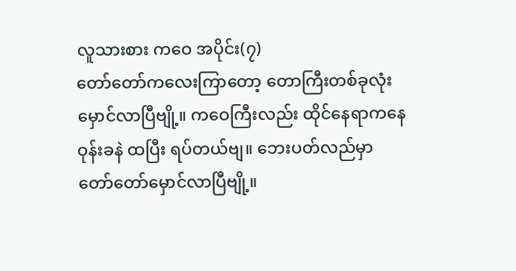လူသားစား ကဝေ အပိုင်း(၇)
တော်တော်ကလေးကြာတော့ တောကြီးတစ်ခုလုံး
မှောင်လာပြီဗျို့။ ကဝေကြီးလည်း ထိုင်နေရာကနေ
ဝုန်းခနဲ ထပြီး ရပ်တယ်ဗျ။ ဘေးပတ်လည်မှာ
တော်တော်မှောင်လာပြီဗျို့။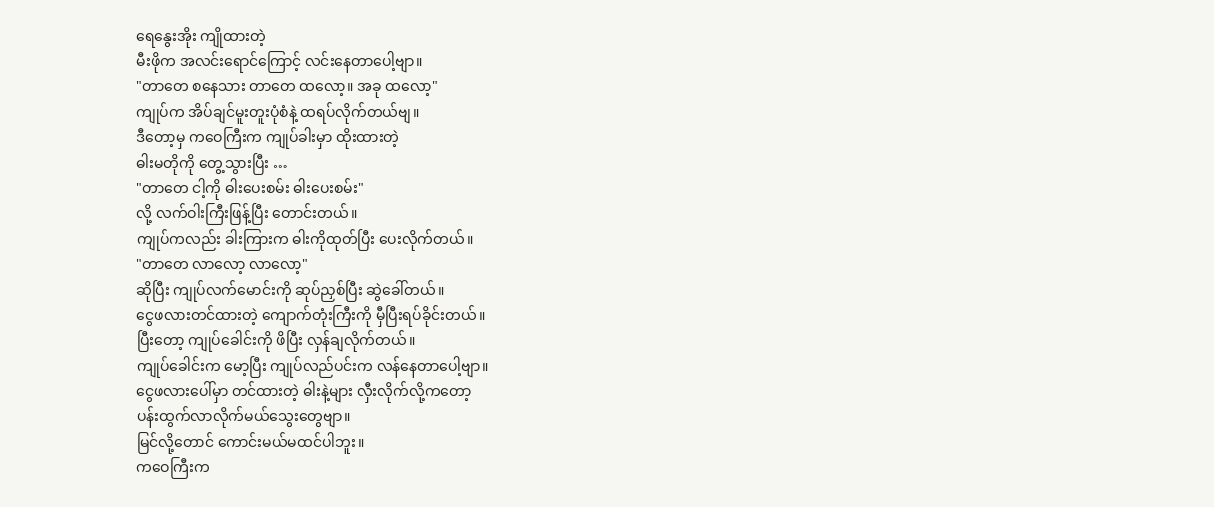ရေနွေးအိုး ကျိုထားတဲ့
မီးဖိုက အလင်းရောင်ကြောင့် လင်းနေတာပေါ့ဗျာ။
"တာတေ စနေသား တာတေ ထလော့။ အခု ထလော့"
ကျုပ်က အိပ်ချင်မူးတူးပုံစံနဲ့ ထရပ်လိုက်တယ်ဗျ။
ဒီတော့မှ ကဝေကြီးက ကျုပ်ခါးမှာ ထိုးထားတဲ့
ဓါးမတိုကို တွေ့သွားပြီး …
"တာတေ ငါ့ကို ဓါးပေးစမ်း ဓါးပေးစမ်း"
လို့ လက်ဝါးကြီးဖြန့်ပြီး တောင်းတယ်။
ကျုပ်ကလည်း ခါးကြားက ဓါးကိုထုတ်ပြီး ပေးလိုက်တယ်။
"တာတေ လာလော့ လာလော့"
ဆိုပြီး ကျုပ်လက်မောင်းကို ဆုပ်ညှစ်ပြီး ဆွဲခေါ်တယ်။
ငွေဖလားတင်ထားတဲ့ ကျောက်တုံးကြီးကို မှီပြီးရပ်ခိုင်းတယ်။
ပြီးတော့ ကျုပ်ခေါင်းကို ဖိပြီး လှန်ချလိုက်တယ်။
ကျုပ်ခေါင်းက မော့ပြီး ကျုပ်လည်ပင်းက လန်နေတာပေါ့ဗျာ။
ငွေဖလားပေါ်မှာ တင်ထားတဲ့ ဓါးနဲ့များ လှီးလိုက်လို့ကတော့
ပန်းထွက်လာလိုက်မယ်သွေးတွေဗျာ။
မြင်လို့တောင် ကောင်းမယ်မထင်ပါဘူး။
ကဝေကြီးက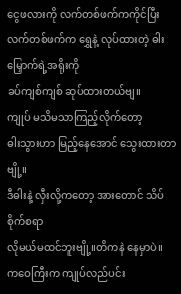ငွေဖလားကို လက်တစ်ဖက်ကကိုင်ပြီး
လက်တစ်ဖက်က ရွှေနဲ့ လုပ်ထားတဲ့ ဓါးမြှောက်ရဲ့အရိုးကို
ခပ်ကျစ်ကျစ် ဆုပ်ထားတယ်ဗျ။
ကျုပ် မသိမသာကြည့်လိုက်တော့
ဓါးသွားဟာ မြည့်နေအောင် သွေးထားတာဗျို့။
ဒီဓါးနဲ့ လှီးလို့ကတော့ အားတောင် သိပ်စိုက်စရာ
လိုမယ်မထင်ဘူးဗျို့။တိကနဲ နေမှာပဲ။
ကဝေကြီးက ကျုပ်လည်ပင်း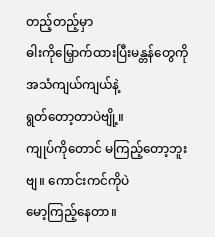တည့်တည့်မှာ
ဓါးကိုမြှောက်ထားပြီးမန္တန်တွေကို အသံကျယ်ကျယ်နဲ့
ရွတ်တော့တာပဲဗျို့။
ကျုပ်ကိုတောင် မကြည့်တော့ဘူးဗျ။ ကောင်းကင်ကိုပဲ
မော့ကြည့်နေတာ။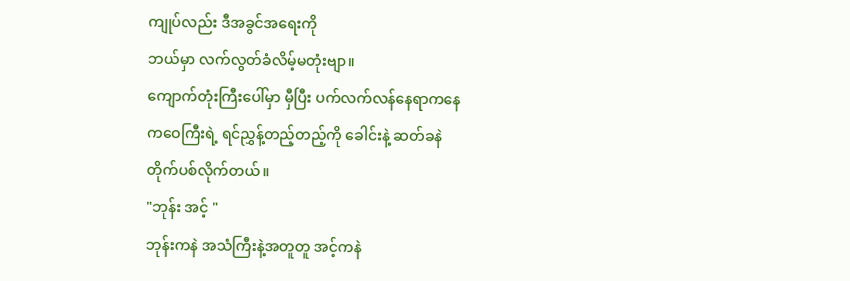ကျုပ်လည်း ဒီအခွင်အရေးကို
ဘယ်မှာ လက်လွတ်ခံလိမ့်မတုံးဗျာ။
ကျောက်တုံးကြီးပေါ်မှာ မှီပြီး ပက်လက်လန်နေရာကနေ
ကဝေကြီးရဲ့ ရင်ညွှန့်တည့်တည့်ကို ခေါင်းနဲ့ ဆတ်ခနဲ
တိုက်ပစ်လိုက်တယ်။
"ဘုန်း အင့် "
ဘုန်းကနဲ အသံကြီးနဲ့အတူတူ အင့်ကနဲ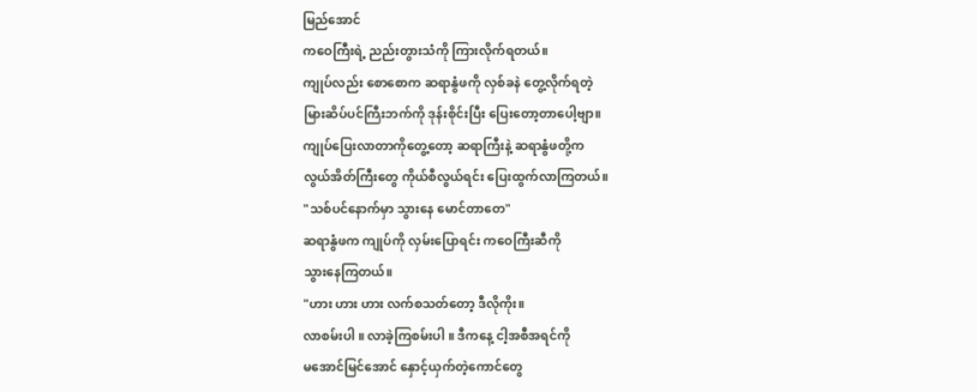မြည်အောင်
ကဝေကြီးရဲ့ ညည်းတွားသံကို ကြားလိုက်ရတယ်။
ကျုပ်လည်း စောစောက ဆရာနွံဖကို လှစ်ခနဲ တွေ့လိုက်ရတဲ့
မြားဆိပ်ပင်ကြီးဘက်ကို ဒုန်းစိုင်းပြီး ပြေးတော့တာပေါ့ဗျာ။
ကျုပ်ပြေးလာတာကိုတွေ့တော့ ဆရာကြီးနဲ့ ဆရာနွံဖတို့က
လွယ်အိတ်ကြီးတွေ ကိုယ်စီလွယ်ရင်း ပြေးထွက်လာကြတယ်။
"သစ်ပင်နောက်မှာ သွားနေ မောင်တာတေ"
ဆရာနွံဖက ကျုပ်ကို လှမ်းပြောရင်း ကဝေကြီးဆီကို
သွားနေကြတယ်။
"ဟား ဟား ဟား လက်စသတ်တော့ ဒီလိုကိုး။
လာစမ်းပါ ။ လာခဲ့ကြစမ်းပါ ။ ဒီကနေ့ ငါ့အစီအရင်ကို
မအောင်မြင်အောင် နှောင့်ယှက်တဲ့ကောင်တွေ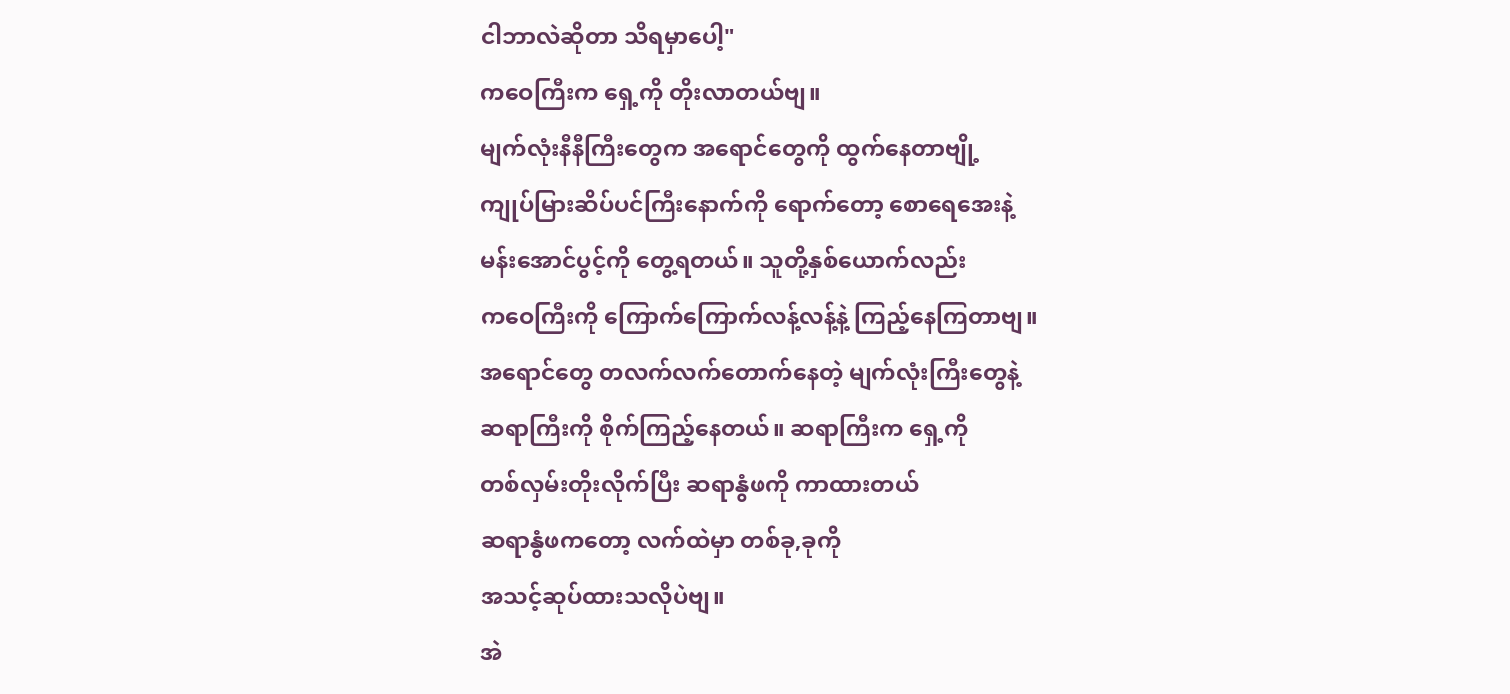ငါဘာလဲဆိုတာ သိရမှာပေါ့"
ကဝေကြီးက ရှေ့ကို တိုးလာတယ်ဗျ။
မျက်လုံးနီနီကြီးတွေက အရောင်တွေကို ထွက်နေတာဗျို့
ကျုပ်မြားဆိပ်ပင်ကြီးနောက်ကို ရောက်တော့ စောရေအေးနဲ့
မန်းအောင်ပွင့်ကို တွေ့ရတယ်။ သူတို့နှစ်ယောက်လည်း
ကဝေကြီးကို ကြောက်ကြောက်လန့်လန့်နဲ့ ကြည့်နေကြတာဗျ။
အရောင်တွေ တလက်လက်တောက်နေတဲ့ မျက်လုံးကြီးတွေနဲ့
ဆရာကြီးကို စိုက်ကြည့်နေတယ်။ ဆရာကြီးက ရှေ့ကို
တစ်လှမ်းတိုးလိုက်ပြီး ဆရာနွံဖကို ကာထားတယ်
ဆရာနွံဖကတော့ လက်ထဲမှာ တစ်ခု,ခုကို
အသင့်ဆုပ်ထားသလိုပဲဗျ။
အဲ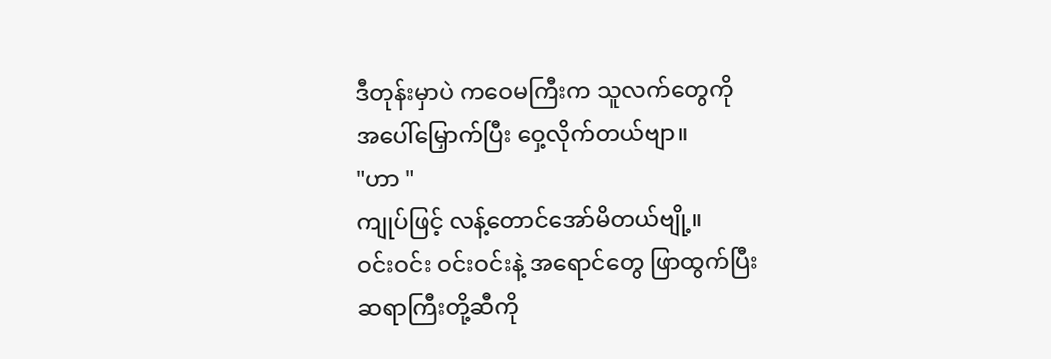ဒီတုန်းမှာပဲ ကဝေမကြီးက သူလက်တွေကို
အပေါ်မြှောက်ပြီး ဝှေ့လိုက်တယ်ဗျာ။
"ဟာ "
ကျုပ်ဖြင့် လန့်တောင်အော်မိတယ်ဗျို့။
ဝင်းဝင်း ဝင်းဝင်းနဲ့ အရောင်တွေ ဖြာထွက်ပြီး
ဆရာကြီးတို့ဆီကို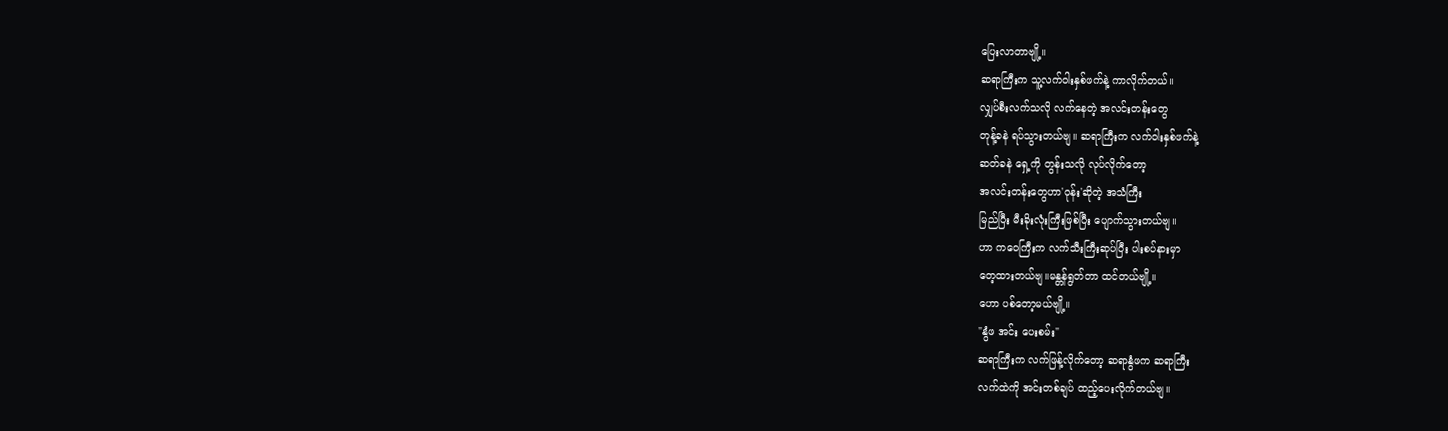ပြေးလာတာဗျို့။
ဆရာကြီးက သူ့လက်ဝါးနှစ်ဖက်နဲ့ ကာလိုက်တယ်။
လျှပ်စီးလက်သလို လက်နေတဲ့ အလင်းတန်းတွေ
တုန့်ခနဲ ရပ်သွားတယ်ဗျ။ ဆရာကြီးက လက်ဝါးနှစ်ဖက်နဲ့
ဆတ်ခနဲ ရှေ့ကို တွန်းသလို လုပ်လိုက်တော့
အလင်းတန်းတွေဟာ'ဝုန်း'ဆိုတဲ့ အသံကြီး
မြည်ပြီး မီးခိုးလုံးကြီးဖြစ်ပြီး ပျောက်သွားတယ်ဗျ။
ဟာ ကဝေကြီးက လက်သီးကြီးဆုပ်ပြီး ပါးစပ်နားမှာ
တေ့ထားတယ်ဗျ။မန္တန်ရွတ်တာ ထင်တယ်ဗျို့။
ဟော ပစ်တော့မယ်ဗျို့။
"နွံဖ အင်း ပေးစမ်း"
ဆရာကြီးက လက်ဖြန့်လိုက်တော့ ဆရာနွံဖက ဆရာကြီး
လက်ထဲကို အင်းတစ်ချပ် ထည့်ပေးလိုက်တယ်ဗျ။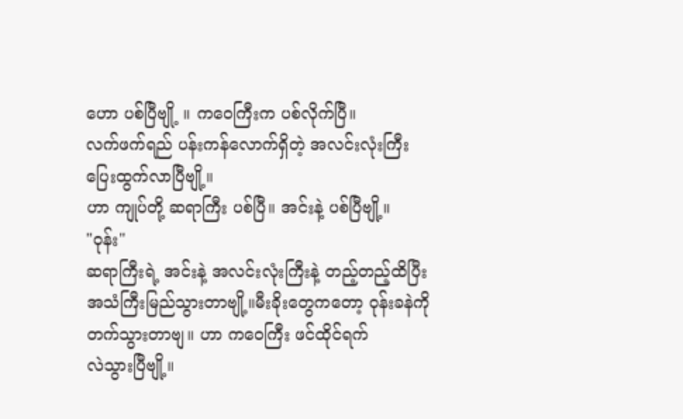ဟော ပစ်ပြီဗျို့ ။ ကဝေကြီးက ပစ်လိုက်ပြီ။
လက်ဖက်ရည် ပန်းကန်လောက်ရှိတဲ့ အလင်းလုံးကြီး
ပြေးထွက်လာပြီဗျို့။
ဟာ ကျုပ်တို့ ဆရာကြီး ပစ်ပြီ။ အင်းနဲ့ ပစ်ပြီဗျို့။
"ဝုန်း"
ဆရာကြီးရဲ့ အင်းနဲ့ အလင်းလုံးကြီးနဲ့ တည့်တည့်ထိပြီး
အသံကြီးမြည်သွားတာဗျို့။မီးခိုးတွေကတော့ ဝုန်းခနဲကို
တက်သွားတာဗျ။ ဟာ ကဝေကြီး ဖင်ထိုင်ရက်
လဲသွားပြီဗျို့။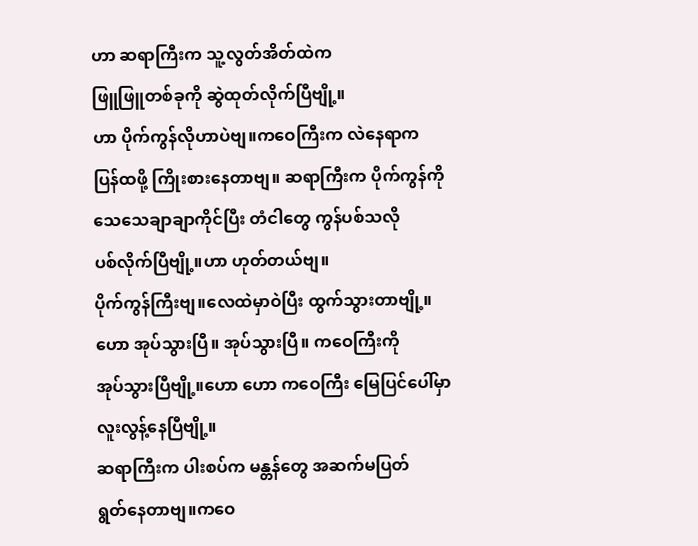ဟာ ဆရာကြီးက သူ့လွတ်အိတ်ထဲက
ဖြူဖြူတစ်ခုကို ဆွဲထုတ်လိုက်ပြီဗျို့။
ဟာ ပိုက်ကွန်လိုဟာပဲဗျ။ကဝေကြီးက လဲနေရာက
ပြန်ထဖို့ ကြိုးစားနေတာဗျ။ ဆရာကြီးက ပိုက်ကွန်ကို
သေသေချာချာကိုင်ပြီး တံငါတွေ ကွန်ပစ်သလို
ပစ်လိုက်ပြီဗျို့။ဟာ ဟုတ်တယ်ဗျ။
ပိုက်ကွန်ကြီးဗျ။လေထဲမှာဝဲပြီး ထွက်သွားတာဗျို့။
ဟော အုပ်သွားပြီ။ အုပ်သွားပြီ။ ကဝေကြီးကို
အုပ်သွားပြီဗျို့။ဟော ဟော ကဝေကြီး မြေပြင်ပေါ်မှာ
လူးလွန့်နေပြီဗျို့။
ဆရာကြီးက ပါးစပ်က မန္တန်တွေ အဆက်မပြတ်
ရွတ်နေတာဗျ။ကဝေ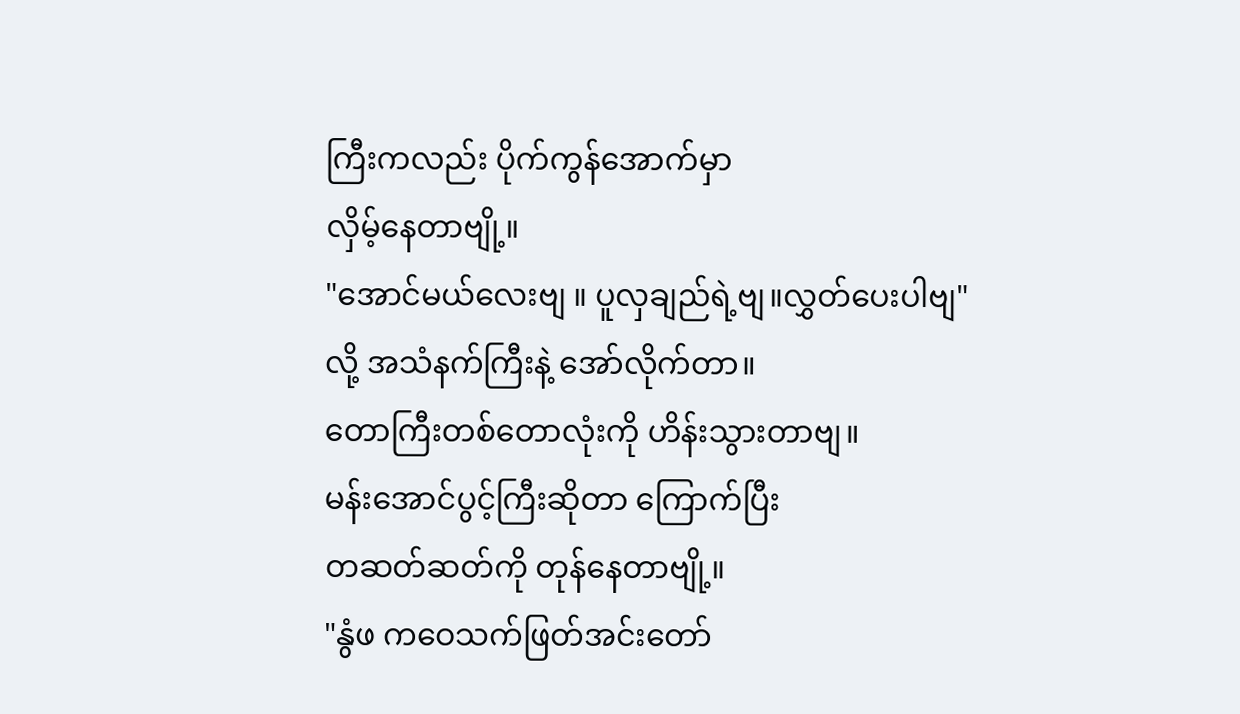ကြီးကလည်း ပိုက်ကွန်အောက်မှာ
လှိမ့်နေတာဗျို့။
"အောင်မယ်လေးဗျ ။ ပူလှချည်ရဲ့ဗျ။လွှတ်ပေးပါဗျ"
လို့ အသံနက်ကြီးနဲ့ အော်လိုက်တာ။
တောကြီးတစ်တောလုံးကို ဟိန်းသွားတာဗျ။
မန်းအောင်ပွင့်ကြီးဆိုတာ ကြောက်ပြီး
တဆတ်ဆတ်ကို တုန်နေတာဗျို့။
"နွံဖ ကဝေသက်ဖြတ်အင်းတော်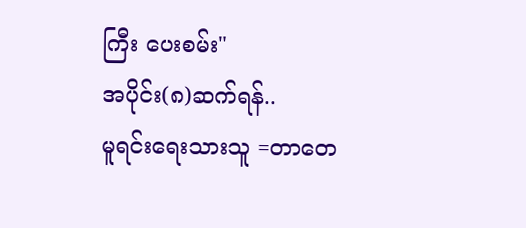ကြီး ပေးစမ်း"
အပိုင်း(၈)ဆက်ရန်..
မူရင်းရေးသားသူ =တာတေ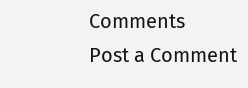Comments
Post a Comment